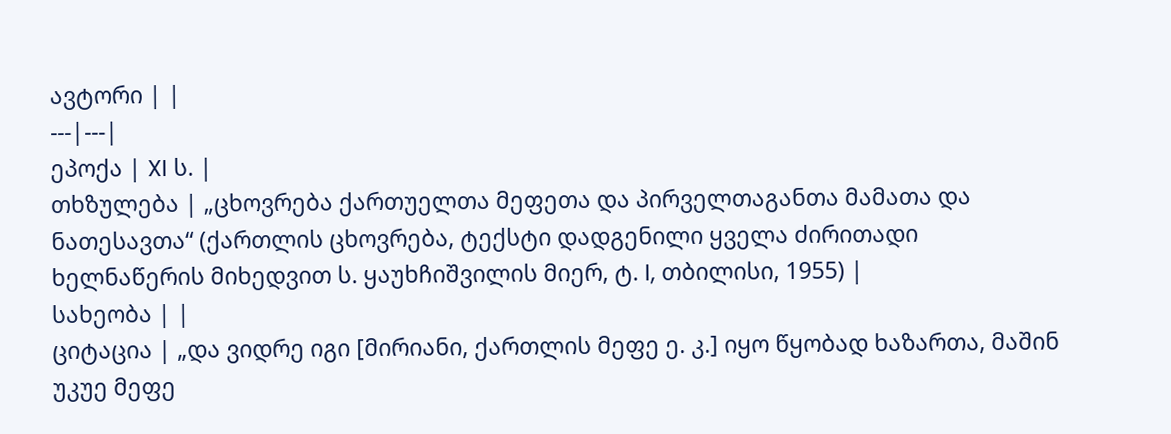ავტორი | |
---|---|
ეპოქა | XI ს. |
თხზულება | „ცხოვრება ქართუელთა მეფეთა და პირველთაგანთა მამათა და ნათესავთა“ (ქართლის ცხოვრება, ტექსტი დადგენილი ყველა ძირითადი ხელნაწერის მიხედვით ს. ყაუხჩიშვილის მიერ, ტ. I, თბილისი, 1955) |
სახეობა | |
ციტაცია | „და ვიდრე იგი [მირიანი, ქართლის მეფე ე. კ.] იყო წყობად ხაზართა, მაშინ უკუე მეფე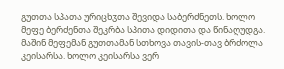გუთთა სპათა ურიცხჳთა შევიდა საბერძნეთს. ხოლო მეფე ბერძენთა შეკრბა სპითა დიდითა და წინაღუდგა. მაშინ მეფემან გუთთამან სთხოვა თავის-თავ ბრძოლა კეისარსა. ხოლო კეისარსა ვერ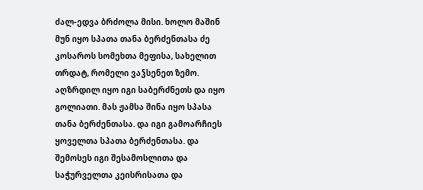ძალ-ედვა ბრძოლა მისი. ხოლო მაშინ მუნ იყო სპათა თანა ბერძენთასა ძე კოსაროს სომეხთა მეფისა, სახელით თრდატ, რომელი ვაჴსენეთ ზემო. აღზრდილ იყო იგი საბერძნეთს და იყო გოლიათი. მას ჟამსა შინა იყო სპასა თანა ბერძენთასა. და იგი გამოარჩიეს ყოველთა სპათა ბერძენთასა. და შემოსეს იგი შესამოსლითა და საჭურველთა კეისრისათა და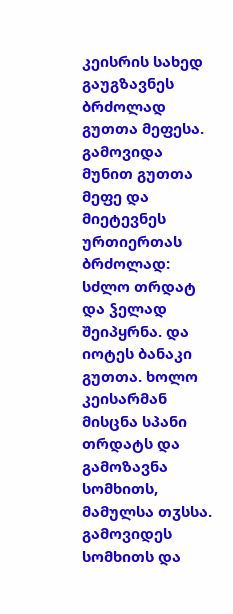კეისრის სახედ გაუგზავნეს ბრძოლად გუთთა მეფესა. გამოვიდა მუნით გუთთა მეფე და მიეტევნეს ურთიერთას ბრძოლად: სძლო თრდატ და ჴელად შეიპყრნა. და იოტეს ბანაკი გუთთა. ხოლო კეისარმან მისცნა სპანი თრდატს და გამოზავნა სომხითს, მამულსა თჳსსა. გამოვიდეს სომხითს და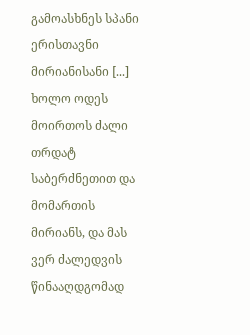გამოასხნეს სპანი ერისთავნი მირიანისანი [...] ხოლო ოდეს მოირთოს ძალი თრდატ საბერძნეთით და მომართის მირიანს, და მას ვერ ძალედვის წინააღდგომად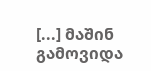[...] მაშინ გამოვიდა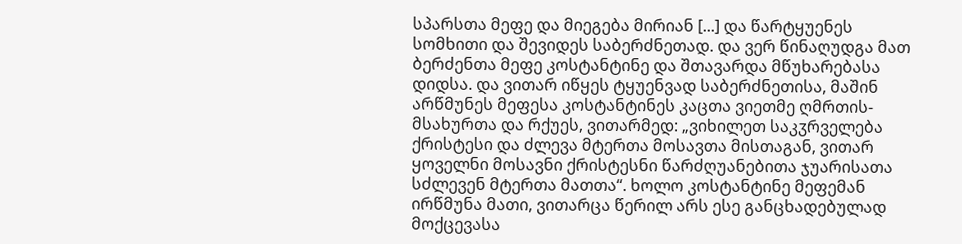სპარსთა მეფე და მიეგება მირიან [...] და წარტყუენეს სომხითი და შევიდეს საბერძნეთად. და ვერ წინაღუდგა მათ ბერძენთა მეფე კოსტანტინე და შთავარდა მწუხარებასა დიდსა. და ვითარ იწყეს ტყუენვად საბერძნეთისა, მაშინ არწმუნეს მეფესა კოსტანტინეს კაცთა ვიეთმე ღმრთის-მსახურთა და რქუეს, ვითარმედ: „ვიხილეთ საკჳრველება ქრისტესი და ძლევა მტერთა მოსავთა მისთაგან, ვითარ ყოველნი მოსავნი ქრისტესნი წარძღუანებითა ჯუარისათა სძლევენ მტერთა მათთა“. ხოლო კოსტანტინე მეფემან ირწმუნა მათი, ვითარცა წერილ არს ესე განცხადებულად მოქცევასა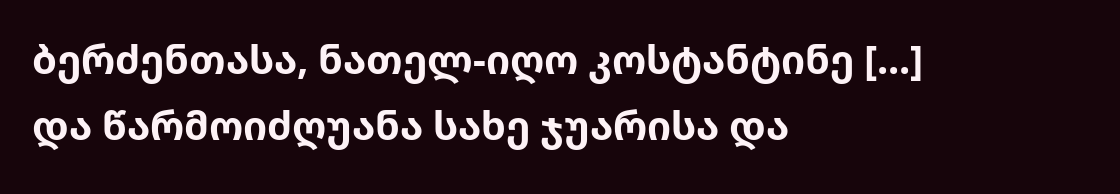ბერძენთასა, ნათელ-იღო კოსტანტინე [...] და წარმოიძღუანა სახე ჯუარისა და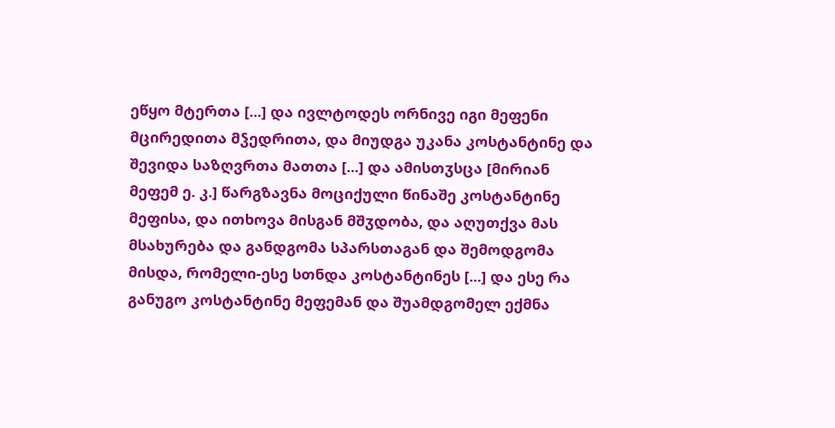ეწყო მტერთა [...] და ივლტოდეს ორნივე იგი მეფენი მცირედითა მჴედრითა, და მიუდგა უკანა კოსტანტინე და შევიდა საზღვრთა მათთა [...] და ამისთჳსცა [მირიან მეფემ ე. კ.] წარგზავნა მოციქული წინაშე კოსტანტინე მეფისა, და ითხოვა მისგან მშჳდობა, და აღუთქვა მას მსახურება და განდგომა სპარსთაგან და შემოდგომა მისდა, რომელი-ესე სთნდა კოსტანტინეს [...] და ესე რა განუგო კოსტანტინე მეფემან და შუამდგომელ ექმნა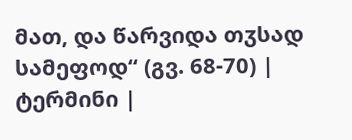მათ, და წარვიდა თჳსად სამეფოდ“ (გვ. 68-70) |
ტერმინი |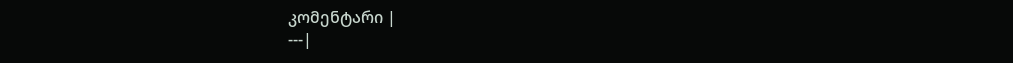კომენტარი |
---|